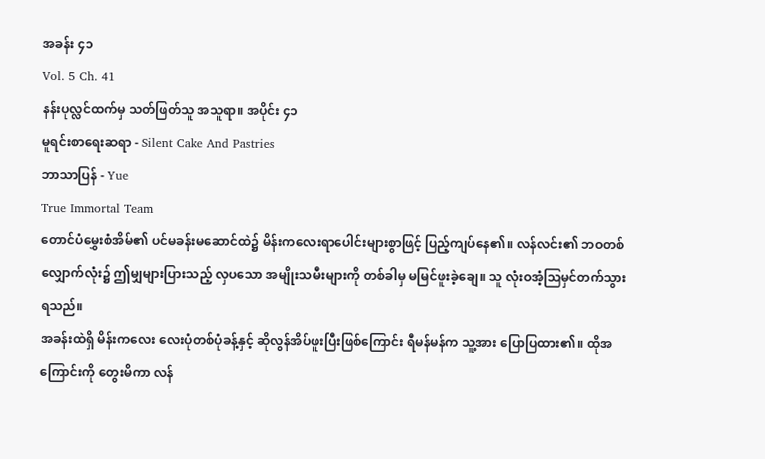အခန်း ၄၁
Vol. 5 Ch. 41
နန်းပုလ္လင်ထက်မှ သတ်ဖြတ်သူ အသူရာ။ အပိုင်း ၄၁
မူရင်းစာရေးဆရာ - Silent Cake And Pastries
ဘာသာပြန် - Yue
True Immortal Team
တောင်ပံမွှေးစံအိမ်၏ ပင်မခန်းမဆောင်ထဲ၌ မိန်းကလေးရာပေါင်းများစွာဖြင့် ပြည့်ကျပ်နေ၏။ လန်လင်း၏ ဘဝတစ်လျှောက်လုံး၌ ဤမျှများပြားသည့် လှပသော အမျိုးသမီးများကို တစ်ခါမှ မမြင်ဖူးခဲ့ချေ။ သူ လုံးဝအံ့ဩမှင်တက်သွားရသည်။
အခန်းထဲရှိ မိန်းကလေး လေးပုံတစ်ပုံခန့်နှင့် ဆိုလွန်အိပ်ဖူးပြီးဖြစ်ကြောင်း ရီမန်မန်က သူ့အား ပြောပြထား၏။ ထိုအကြောင်းကို တွေးမိကာ လန်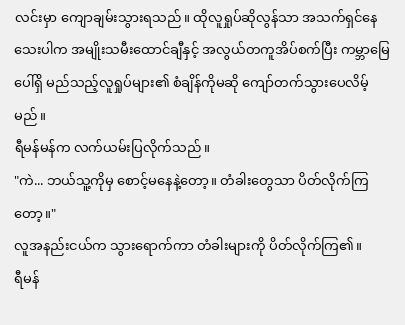လင်းမှာ ကျောချမ်းသွားရသည်။ ထိုလူရှုပ်ဆိုလွန်သာ အသက်ရှင်နေသေးပါက အမျိုးသမီးထောင်ချီနှင့် အလွယ်တကူအိပ်စက်ပြီး ကမ္ဘာမြေပေါ်ရှိ မည်သည့်လူရှုပ်များ၏ စံချိန်ကိုမဆို ကျော်တက်သွားပေလိမ့်မည်။
ရီမန်မန်က လက်ယမ်းပြလိုက်သည်။
"ကဲ... ဘယ်သူ့ကိုမှ စောင့်မနေနဲ့တော့။ တံခါးတွေသာ ပိတ်လိုက်ကြတော့။"
လူအနည်းငယ်က သွားရောက်ကာ တံခါးများကို ပိတ်လိုက်ကြ၏။
ရီမန်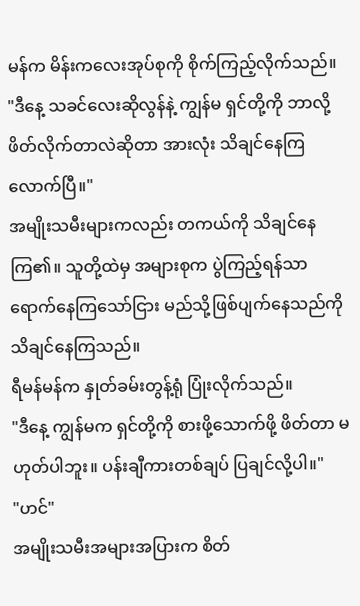မန်က မိန်းကလေးအုပ်စုကို စိုက်ကြည့်လိုက်သည်။
"ဒီနေ့ သခင်လေးဆိုလွန်နဲ့ ကျွန်မ ရှင်တို့ကို ဘာလို့ ဖိတ်လိုက်တာလဲဆိုတာ အားလုံး သိချင်နေကြလောက်ပြီ။"
အမျိုးသမီးများကလည်း တကယ်ကို သိချင်နေကြ၏။ သူတို့ထဲမှ အများစုက ပွဲကြည့်ရန်သာ ရောက်နေကြသော်ငြား မည်သို့ဖြစ်ပျက်နေသည်ကို သိချင်နေကြသည်။
ရီမန်မန်က နှုတ်ခမ်းတွန့်ရုံ ပြုံးလိုက်သည်။
"ဒီနေ့ ကျွန်မက ရှင်တို့ကို စားဖို့သောက်ဖို့ ဖိတ်တာ မဟုတ်ပါဘူး။ ပန်းချီကားတစ်ချပ် ပြချင်လို့ပါ။"
"ဟင်"
အမျိုးသမီးအများအပြားက စိတ်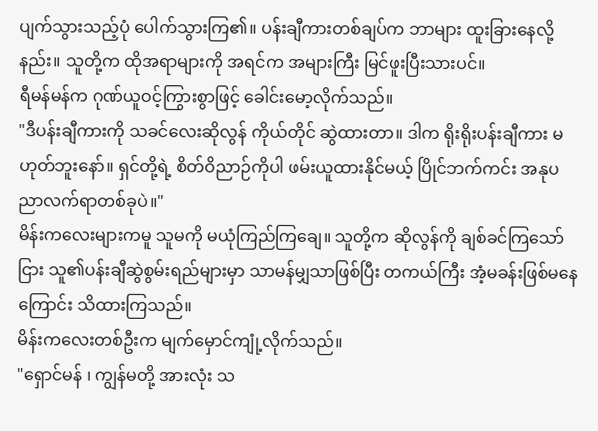ပျက်သွားသည့်ပုံ ပေါက်သွားကြ၏။ ပန်းချီကားတစ်ချပ်က ဘာများ ထူးခြားနေလို့နည်း။ သူတို့က ထိုအရာများကို အရင်က အများကြီး မြင်ဖူးပြီးသားပင်။
ရီမန်မန်က ဂုဏ်ယူဝင့်ကြွားစွာဖြင့် ခေါင်းမော့လိုက်သည်။
"ဒီပန်းချီကားကို သခင်လေးဆိုလွန် ကိုယ်တိုင် ဆွဲထားတာ။ ဒါက ရိုးရိုးပန်းချီကား မဟုတ်ဘူးနော်။ ရှင်တို့ရဲ့ စိတ်ဝိညာဉ်ကိုပါ ဖမ်းယူထားနိုင်မယ့် ပြိုင်ဘက်ကင်း အနုပညာလက်ရာတစ်ခုပဲ။"
မိန်းကလေးများကမူ သူမကို မယုံကြည်ကြချေ။ သူတို့က ဆိုလွန်ကို ချစ်ခင်ကြသော်ငြား သူ၏ပန်းချီဆွဲစွမ်းရည်များမှာ သာမန်မျှသာဖြစ်ပြီး တကယ်ကြီး အံ့မခန်းဖြစ်မနေကြောင်း သိထားကြသည်။
မိန်းကလေးတစ်ဦးက မျက်မှောင်ကျုံ့လိုက်သည်။
"ရှောင်မန် ၊ ကျွန်မတို့ အားလုံး သ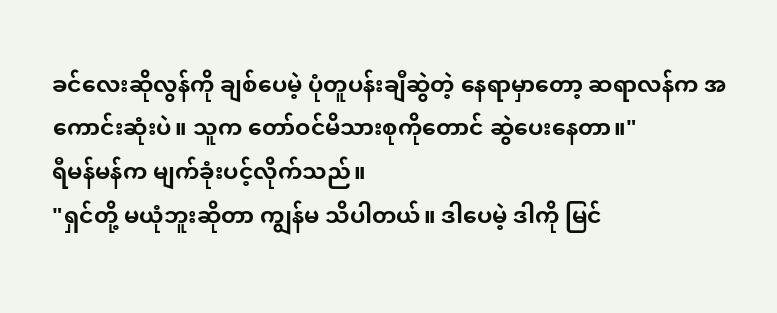ခင်လေးဆိုလွန်ကို ချစ်ပေမဲ့ ပုံတူပန်းချီဆွဲတဲ့ နေရာမှာတော့ ဆရာလန်က အကောင်းဆုံးပဲ။ သူက တော်ဝင်မိသားစုကိုတောင် ဆွဲပေးနေတာ။"
ရီမန်မန်က မျက်ခုံးပင့်လိုက်သည်။
"ရှင်တို့ မယုံဘူးဆိုတာ ကျွန်မ သိပါတယ်။ ဒါပေမဲ့ ဒါကို မြင်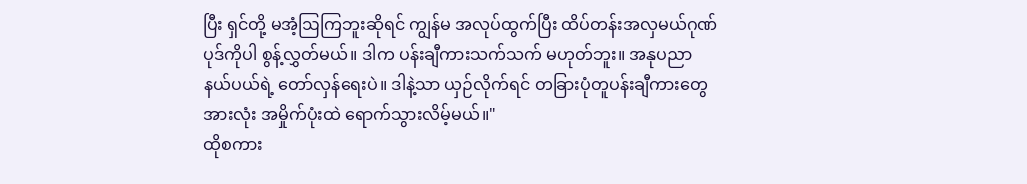ပြီး ရှင်တို့ မအံ့ဩကြဘူးဆိုရင် ကျွန်မ အလုပ်ထွက်ပြီး ထိပ်တန်းအလှမယ်ဂုဏ်ပုဒ်ကိုပါ စွန့်လွှတ်မယ်။ ဒါက ပန်းချီကားသက်သက် မဟုတ်ဘူး။ အနုပညာနယ်ပယ်ရဲ့ တော်လှန်ရေးပဲ။ ဒါနဲ့သာ ယှဉ်လိုက်ရင် တခြားပုံတူပန်းချီကားတွေ အားလုံး အမှိုက်ပုံးထဲ ရောက်သွားလိမ့်မယ်။"
ထိုစကား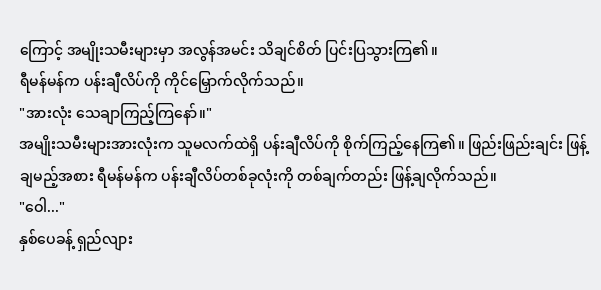ကြောင့် အမျိုးသမီးများမှာ အလွန်အမင်း သိချင်စိတ် ပြင်းပြသွားကြ၏။
ရီမန်မန်က ပန်းချီလိပ်ကို ကိုင်မြှောက်လိုက်သည်။
"အားလုံး သေချာကြည့်ကြနော်။"
အမျိုးသမီးများအားလုံးက သူမလက်ထဲရှိ ပန်းချီလိပ်ကို စိုက်ကြည့်နေကြ၏။ ဖြည်းဖြည်းချင်း ဖြန့်ချမည့်အစား ရီမန်မန်က ပန်းချီလိပ်တစ်ခုလုံးကို တစ်ချက်တည်း ဖြန့်ချလိုက်သည်။
"ဝေါ..."
နှစ်ပေခန့် ရှည်လျား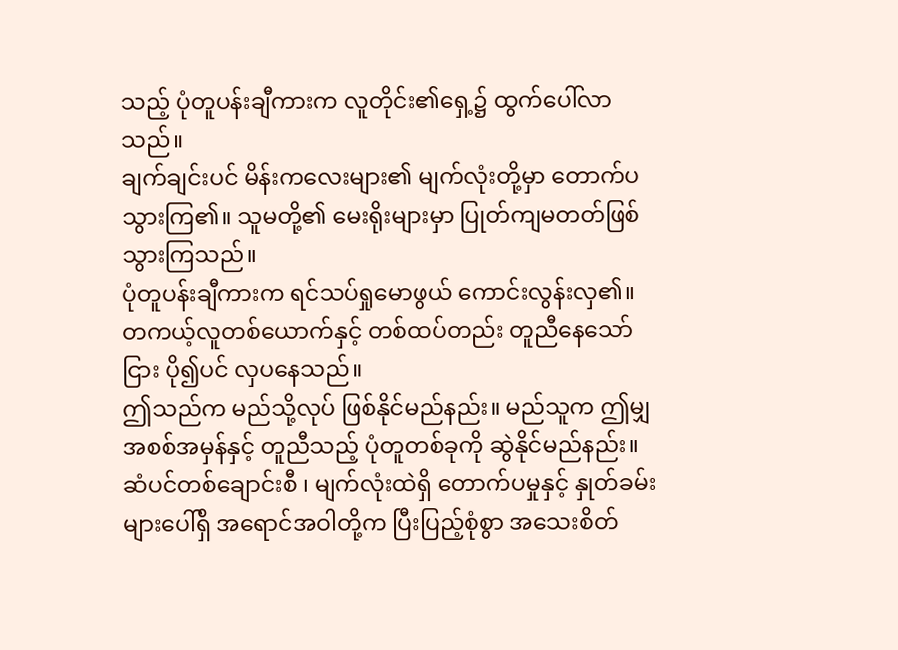သည့် ပုံတူပန်းချီကားက လူတိုင်း၏ရှေ့၌ ထွက်ပေါ်လာသည်။
ချက်ချင်းပင် မိန်းကလေးများ၏ မျက်လုံးတို့မှာ တောက်ပသွားကြ၏။ သူမတို့၏ မေးရိုးများမှာ ပြုတ်ကျမတတ်ဖြစ်သွားကြသည်။
ပုံတူပန်းချီကားက ရင်သပ်ရှုမောဖွယ် ကောင်းလွန်းလှ၏။ တကယ့်လူတစ်ယောက်နှင့် တစ်ထပ်တည်း တူညီနေသော်ငြား ပို၍ပင် လှပနေသည်။
ဤသည်က မည်သို့လုပ် ဖြစ်နိုင်မည်နည်း။ မည်သူက ဤမျှ အစစ်အမှန်နှင့် တူညီသည့် ပုံတူတစ်ခုကို ဆွဲနိုင်မည်နည်း။ ဆံပင်တစ်ချောင်းစီ ၊ မျက်လုံးထဲရှိ တောက်ပမှုနှင့် နှုတ်ခမ်းများပေါ်ရှိ အရောင်အဝါတို့က ပြီးပြည့်စုံစွာ အသေးစိတ်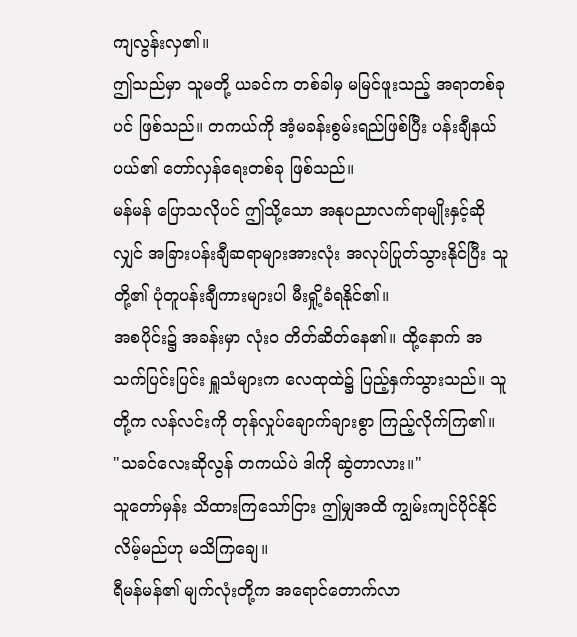ကျလွန်းလှ၏။
ဤသည်မှာ သူမတို့ ယခင်က တစ်ခါမှ မမြင်ဖူးသည့် အရာတစ်ခုပင် ဖြစ်သည်။ တကယ်ကို အံ့မခန်းစွမ်းရည်ဖြစ်ပြီး ပန်းချီနယ်ပယ်၏ တော်လှန်ရေးတစ်ခု ဖြစ်သည်။
မန်မန် ပြောသလိုပင် ဤသို့သော အနုပညာလက်ရာမျိုးနှင့်ဆိုလျှင် အခြားပန်းချီဆရာများအားလုံး အလုပ်ပြုတ်သွားနိုင်ပြီး သူတို့၏ ပုံတူပန်းချီကားများပါ မီးရှို့ခံရနိုင်၏။
အစပိုင်း၌ အခန်းမှာ လုံးဝ တိတ်ဆိတ်နေ၏။ ထို့နောက် အသက်ပြင်းပြင်း ရှူသံများက လေထုထဲ၌ ပြည့်နှက်သွားသည်။ သူတို့က လန်လင်းကို တုန်လှုပ်ချောက်ချားစွာ ကြည့်လိုက်ကြ၏။
"သခင်လေးဆိုလွန် တကယ်ပဲ ဒါကို ဆွဲတာလား။"
သူတော်မှန်း သိထားကြသော်ငြား ဤမျှအထိ ကျွမ်းကျင်ပိုင်နိုင်လိမ့်မည်ဟု မသိကြချေ။
ရီမန်မန်၏ မျက်လုံးတို့က အရောင်တောက်လာ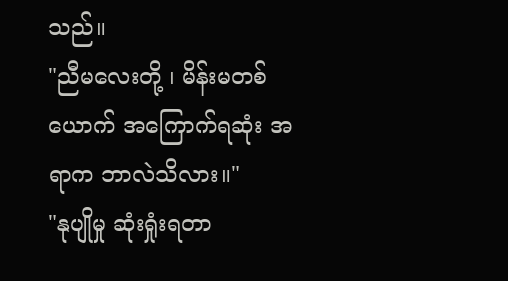သည်။
"ညီမလေးတို့ ၊ မိန်းမတစ်ယောက် အကြောက်ရဆုံး အရာက ဘာလဲသိလား။"
"နုပျိုမှု ဆုံးရှုံးရတာ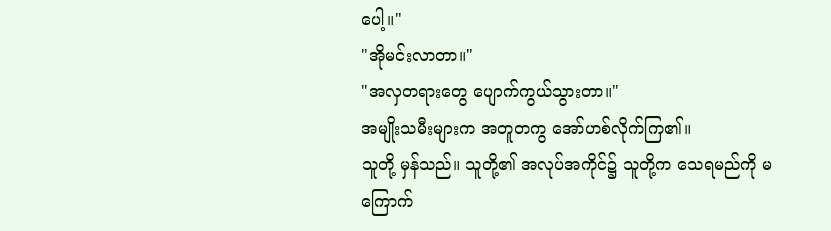ပေါ့။"
"အိုမင်းလာတာ။"
"အလှတရားတွေ ပျောက်ကွယ်သွားတာ။"
အမျိုးသမီးများက အတူတကွ အော်ဟစ်လိုက်ကြ၏။
သူတို့ မှန်သည်။ သူတို့၏ အလုပ်အကိုင်၌ သူတို့က သေရမည်ကို မကြောက်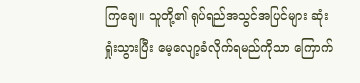ကြချေ။ သူတို့၏ ရုပ်ရည်အသွင်အပြင်များ ဆုံးရှုံးသွားပြီး မေ့လျော့ခံလိုက်ရမည်ကိုသာ ကြောက်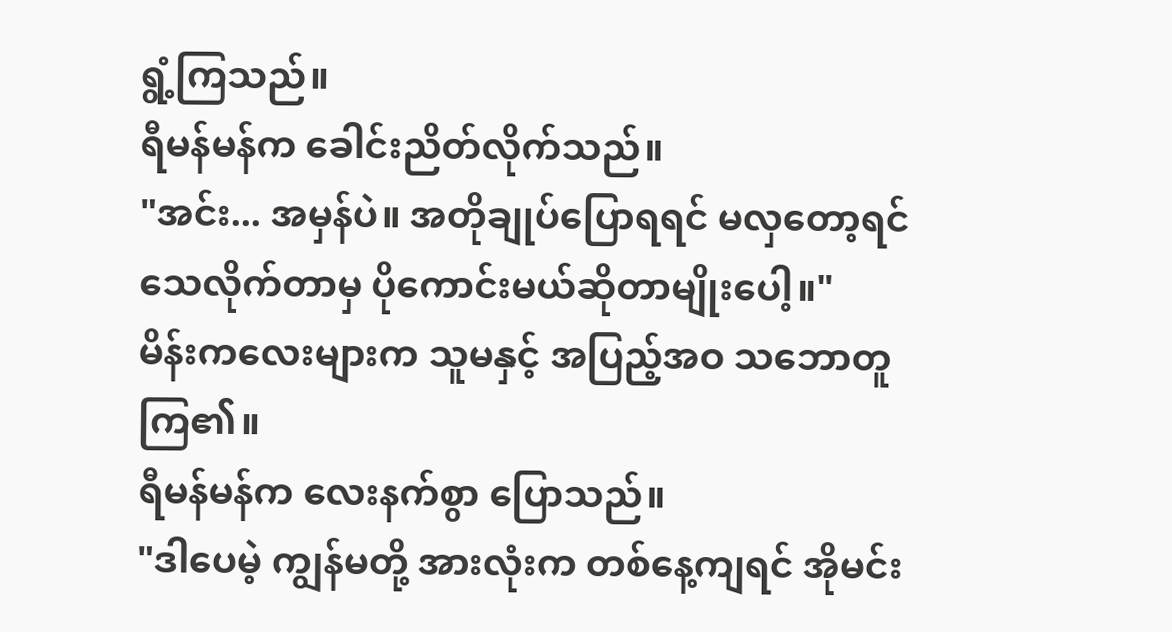ရွံ့ကြသည်။
ရီမန်မန်က ခေါင်းညိတ်လိုက်သည်။
"အင်း... အမှန်ပဲ။ အတိုချုပ်ပြောရရင် မလှတော့ရင် သေလိုက်တာမှ ပိုကောင်းမယ်ဆိုတာမျိုးပေါ့။"
မိန်းကလေးများက သူမနှင့် အပြည့်အဝ သဘောတူကြ၏။
ရီမန်မန်က လေးနက်စွာ ပြောသည်။
"ဒါပေမဲ့ ကျွန်မတို့ အားလုံးက တစ်နေ့ကျရင် အိုမင်း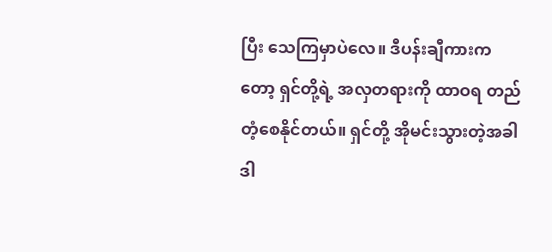ပြီး သေကြမှာပဲလေ။ ဒီပန်းချီကားကတော့ ရှင်တို့ရဲ့ အလှတရားကို ထာဝရ တည်တံ့စေနိုင်တယ်။ ရှင်တို့ အိုမင်းသွားတဲ့အခါ ဒါ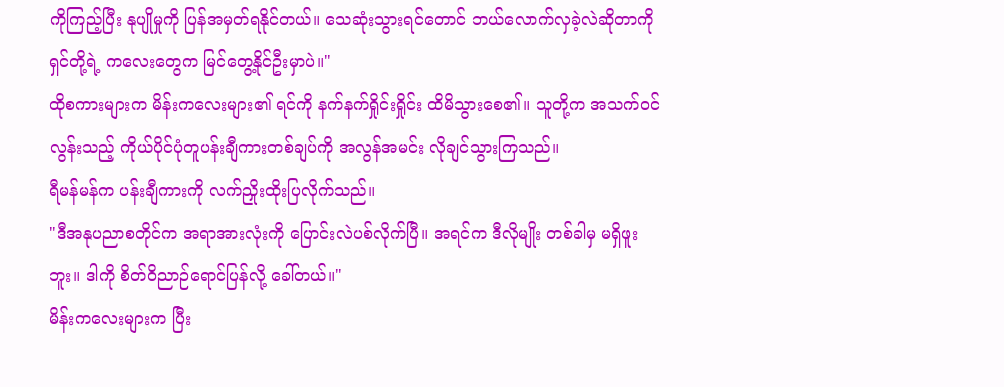ကိုကြည့်ပြီး နုပျိုမှုကို ပြန်အမှတ်ရနိုင်တယ်။ သေဆုံးသွားရင်တောင် ဘယ်လောက်လှခဲ့လဲဆိုတာကို ရှင်တို့ရဲ့ ကလေးတွေက မြင်တွေ့နိုင်ဦးမှာပဲ။"
ထိုစကားများက မိန်းကလေးများ၏ ရင်ကို နက်နက်ရှိုင်းရှိုင်း ထိမိသွားစေ၏။ သူတို့က အသက်ဝင်လွန်းသည့် ကိုယ်ပိုင်ပုံတူပန်းချီကားတစ်ချပ်ကို အလွန်အမင်း လိုချင်သွားကြသည်။
ရီမန်မန်က ပန်းချီကားကို လက်ညှိုးထိုးပြလိုက်သည်။
"ဒီအနုပညာစတိုင်က အရာအားလုံးကို ပြောင်းလဲပစ်လိုက်ပြီ။ အရင်က ဒီလိုမျိုး တစ်ခါမှ မရှိဖူးဘူး။ ဒါကို စိတ်ဝိညာဉ်ရောင်ပြန်လို့ ခေါ်တယ်။"
မိန်းကလေးများက ပြီး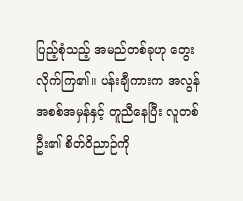ပြည့်စုံသည့် အမည်တစ်ခုဟု တွေးလိုက်ကြ၏။ ပန်းချီကားက အလွန်အစစ်အမှန်နှင့် တူညီနေပြီး လူတစ်ဦး၏ စိတ်ဝိညာဉ်ကို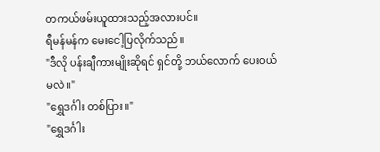တကယ်ဖမ်းယူထားသည့်အလားပင်။
ရီမန်မန်က မေးငေါ့ပြလိုက်သည်။
"ဒီလို ပန်းချီကားမျိုးဆိုရင် ရှင်တို့ ဘယ်လောက် ပေးဝယ်မလဲ။"
"ရွှေဒင်္ဂါး တစ်ပြား။"
"ရွှေဒင်္ဂါး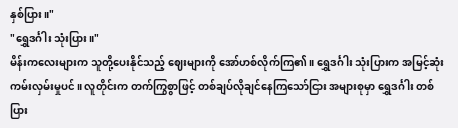နှစ်ပြား။"
"ရွှေဒင်္ဂါး သုံးပြား။"
မိန်းကလေးများက သူတို့ပေးနိုင်သည့် ဈေးများကို အော်ဟစ်လိုက်ကြ၏။ ရွှေဒင်္ဂါး သုံးပြားက အမြင့်ဆုံး ကမ်းလှမ်းမှုပင်။ လူတိုင်းက တက်ကြွစွာဖြင့် တစ်ချပ်လိုချင်နေကြသော်ငြား အများစုမှာ ရွှေဒင်္ဂါး တစ်ပြား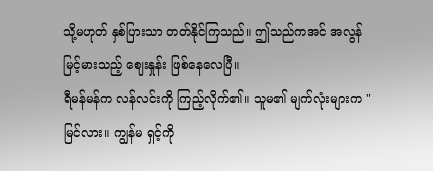သို့မဟုတ် နှစ်ပြားသာ တတ်နိုင်ကြသည်။ ဤသည်ကအင် အလွန်မြင့်မားသည့် ဈေးနှုန်း ဖြစ်နေလေပြီ။
ရီမန်မန်က လန်လင်းကို ကြည့်လိုက်၏။ သူမ၏ မျက်လုံးများက "မြင်လား။ ကျွန်မ ရှင့်ကို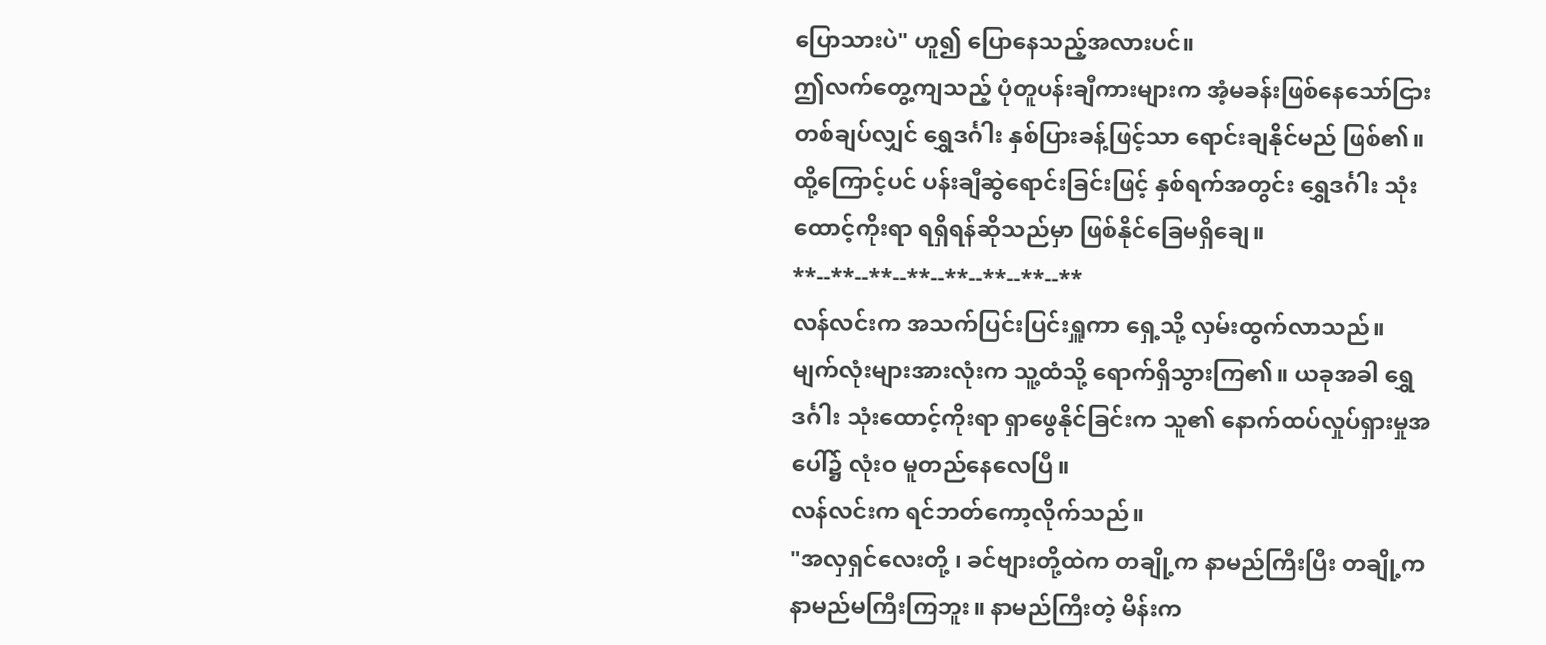ပြောသားပဲ" ဟူ၍ ပြောနေသည့်အလားပင်။
ဤလက်တွေ့ကျသည့် ပုံတူပန်းချီကားများက အံ့မခန်းဖြစ်နေသော်ငြား တစ်ချပ်လျှင် ရွှေဒင်္ဂါး နှစ်ပြားခန့်ဖြင့်သာ ရောင်းချနိုင်မည် ဖြစ်၏။ ထို့ကြောင့်ပင် ပန်းချီဆွဲရောင်းခြင်းဖြင့် နှစ်ရက်အတွင်း ရွှေဒင်္ဂါး သုံးထောင့်ကိုးရာ ရရှိရန်ဆိုသည်မှာ ဖြစ်နိုင်ခြေမရှိချေ။
**--**--**--**--**--**--**--**
လန်လင်းက အသက်ပြင်းပြင်းရှူကာ ရှေ့သို့ လှမ်းထွက်လာသည်။ မျက်လုံးများအားလုံးက သူ့ထံသို့ ရောက်ရှိသွားကြ၏။ ယခုအခါ ရွှေဒင်္ဂါး သုံးထောင့်ကိုးရာ ရှာဖွေနိုင်ခြင်းက သူ၏ နောက်ထပ်လှုပ်ရှားမှုအပေါ်၌ လုံးဝ မူတည်နေလေပြီ။
လန်လင်းက ရင်ဘတ်ကော့လိုက်သည်။
"အလှရှင်လေးတို့ ၊ ခင်ဗျားတို့ထဲက တချို့က နာမည်ကြီးပြီး တချို့က နာမည်မကြီးကြဘူး။ နာမည်ကြီးတဲ့ မိန်းက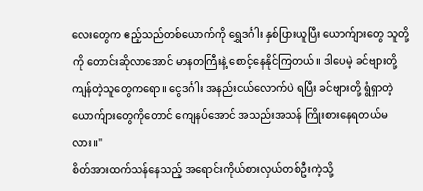လေးတွေက ဧည့်သည်တစ်ယောက်ကို ရွှေဒင်္ဂါး နှစ်ပြားယူပြီး ယောက်ျားတွေ သူတို့ကို တောင်းဆိုလာအောင် မာနတကြီးနဲ့ စောင့်နေနိုင်ကြတယ်။ ဒါပေမဲ့ ခင်ဗျားတို့ ကျန်တဲ့သူတွေကရော။ ငွေဒင်္ဂါး အနည်းငယ်လောက်ပဲ ရပြီး ခင်ဗျားတို့ ရွံရှာတဲ့ ယောက်ျားတွေကိုတောင် ကျေနပ်အောင် အသည်းအသန် ကြိုးစားနေရတယ်မလား။"
စိတ်အားထက်သန်နေသည့် အရောင်းကိုယ်စားလှယ်တစ်ဦးကဲ့သို့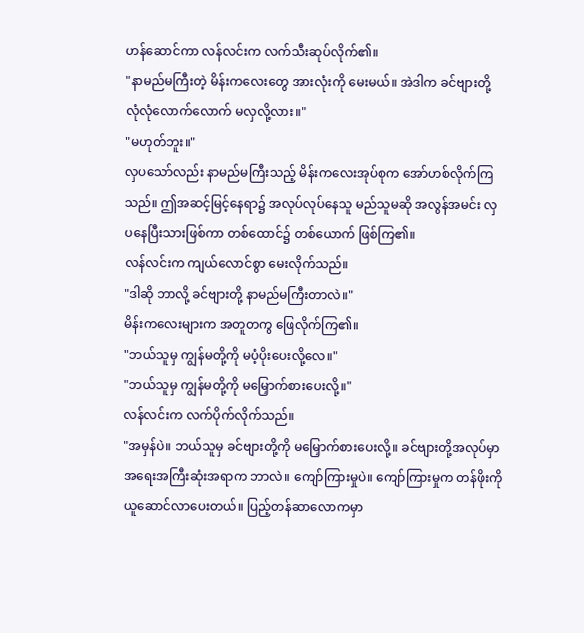ဟန်ဆောင်ကာ လန်လင်းက လက်သီးဆုပ်လိုက်၏။
"နာမည်မကြီးတဲ့ မိန်းကလေးတွေ အားလုံးကို မေးမယ်။ အဲဒါက ခင်ဗျားတို့ လုံလုံလောက်လောက် မလှလို့လား။"
"မဟုတ်ဘူး။"
လှပသော်လည်း နာမည်မကြီးသည့် မိန်းကလေးအုပ်စုက အော်ဟစ်လိုက်ကြသည်။ ဤအဆင့်မြင့်နေရာ၌ အလုပ်လုပ်နေသူ မည်သူမဆို အလွန်အမင်း လှပနေပြီးသားဖြစ်ကာ တစ်ထောင်၌ တစ်ယောက် ဖြစ်ကြ၏။
လန်လင်းက ကျယ်လောင်စွာ မေးလိုက်သည်။
"ဒါဆို ဘာလို့ ခင်ဗျားတို့ နာမည်မကြီးတာလဲ။"
မိန်းကလေးများက အတူတကွ ဖြေလိုက်ကြ၏။
"ဘယ်သူမှ ကျွန်မတို့ကို မပံ့ပိုးပေးလို့လေ။"
"ဘယ်သူမှ ကျွန်မတို့ကို မမြှောက်စားပေးလို့။"
လန်လင်းက လက်ပိုက်လိုက်သည်။
"အမှန်ပဲ။ ဘယ်သူမှ ခင်ဗျားတို့ကို မမြှောက်စားပေးလို့။ ခင်ဗျားတို့အလုပ်မှာ အရေးအကြီးဆုံးအရာက ဘာလဲ။ ကျော်ကြားမှုပဲ။ ကျော်ကြားမှုက တန်ဖိုးကို ယူဆောင်လာပေးတယ်။ ပြည့်တန်ဆာလောကမှာ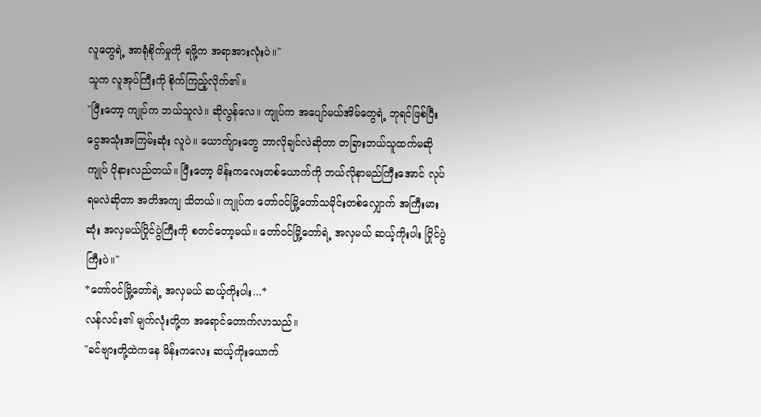လူတွေရဲ့ အာရုံစိုက်မှုကို ရဖို့က အရာအားလုံးပဲ။"
သူက လူအုပ်ကြီးကို စိုက်ကြည့်လိုက်၏။
"ပြီးတော့ ကျုပ်က ဘယ်သူလဲ။ ဆိုလွန်လေ။ ကျုပ်က အပျော်မယ်အိမ်တွေရဲ့ ဘုရင်ဖြစ်ပြီး ငွေအသုံးအကြမ်းဆုံး လူပဲ။ ယောက်ျားတွေ ဘာလိုချင်လဲဆိုတာ တခြားဘယ်သူထက်မဆို ကျုပ် ပိုနားလည်တယ်။ ပြီးတော့ မိန်းကလေးတစ်ယောက်ကို ဘယ်လိုနာမည်ကြီးအောင် လုပ်ရမလဲဆိုတာ အတိအကျ သိတယ်။ ကျုပ်က တော်ဝင်မြို့တော်သမိုင်းတစ်လျှောက် အကြီးမားဆုံး အလှမယ်ပြိုင်ပွဲကြီးကို စတင်တော့မယ်။ တော်ဝင်မြို့တော်ရဲ့ အလှမယ် ဆယ့်ကိုးပါး ပြိုင်ပွဲကြီးပဲ။"
*တော်ဝင်မြို့တော်ရဲ့ အလှမယ် ဆယ့်ကိုးပါး...*
လန်လင်း၏ မျက်လုံးတို့က အရောင်တောက်လာသည်။
"ခင်ဗျားတို့ထဲကနေ မိန်းကလေး ဆယ့်ကိုးယောက်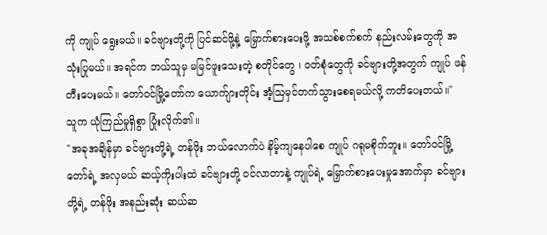ကို ကျုပ် ရွေးမယ်။ ခင်ဗျားတို့ကို ပြင်ဆင်ဖို့နဲ့ မြှောက်စားပေးဖို့ အသစ်စက်စက် နည်းလမ်းတွေကို အသုံးပြုမယ်။ အရင်က ဘယ်သူမှ မမြင်ဖူးသေးတဲ့ စတိုင်တွေ ၊ ဝတ်စုံတွေကို ခင်ဗျားတို့အတွက် ကျုပ် ဖန်တီးပေးမယ်။ တော်ဝင်မြို့တော်က ယောက်ျားတိုင်း အံ့ဩမှင်တက်သွားစေရမယ်လို့ ကတိပေးတယ်။"
သူက ယုံကြည်မှုရှိစွာ ပြုံးလိုက်၏။
"အခုအချိန်မှာ ခင်ဗျားတို့ရဲ့ တန်ဖိုး ဘယ်လောက်ပဲ နိမ့်ကျနေပါစေ ကျုပ် ဂရုမစိုက်ဘူး။ တော်ဝင်မြို့တော်ရဲ့ အလှမယ် ဆယ့်ကိုးပါးထဲ ခင်ဗျားတို့ ဝင်လာတာနဲ့ ကျုပ်ရဲ့ မြှောက်စားပေးမှုအောက်မှာ ခင်ဗျားတို့ရဲ့ တန်ဖိုး အနည်းဆုံး ဆယ်ဆ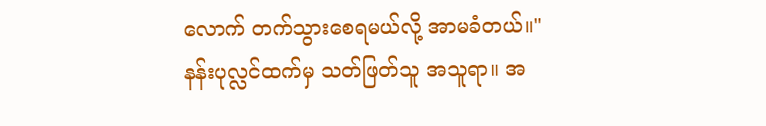လောက် တက်သွားစေရမယ်လို့ အာမခံတယ်။"
နန်းပုလ္လင်ထက်မှ သတ်ဖြတ်သူ အသူရာ။ အ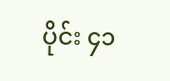ပိုင်း ၄၁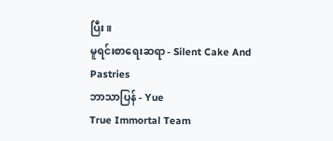ပြီး။
မူရင်းစာရေးဆရာ - Silent Cake And Pastries
ဘာသာပြန် - Yue
True Immortal Team